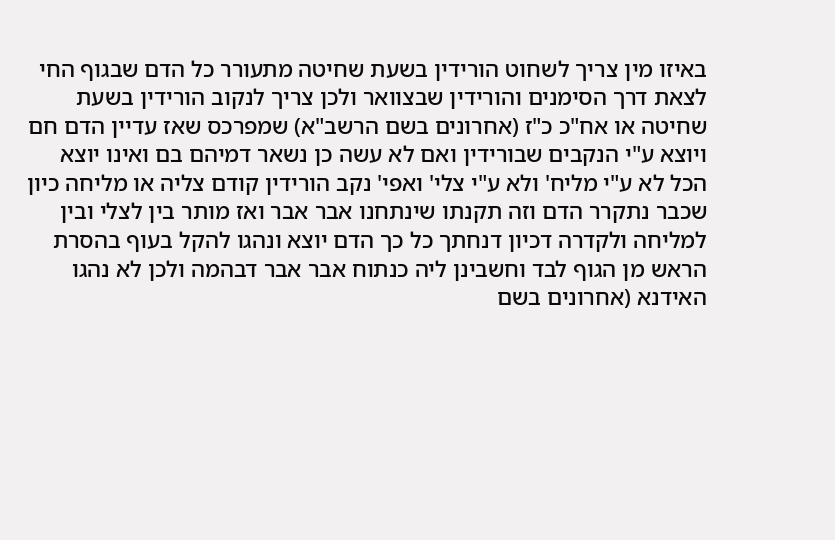באיזו מין צריך לשחוט הורידין בשעת שחיטה מתעורר כל הדם שבגוף החי לצאת דרך הסימנים והורידין שבצוואר ולכן צריך לנקוב הורידין בשעת שחיטה או אח"כ כ"ז (אחרונים בשם הרשב"א) שמפרכס שאז עדיין הדם חם ויוצא ע"י הנקבים שבורידין ואם לא עשה כן נשאר דמיהם בם ואינו יוצא הכל לא ע"י מליח' ולא ע"י צלי' ואפי' נקב הורידין קודם צליה או מליחה כיון שכבר נתקרר הדם וזה תקנתו שינתחנו אבר אבר ואז מותר בין לצלי ובין למליחה ולקדרה דכיון דנחתך כל כך הדם יוצא ונהגו להקל בעוף בהסרת הראש מן הגוף לבד וחשבינן ליה כנתוח אבר אבר דבהמה ולכן לא נהגו האידנא (אחרונים בשם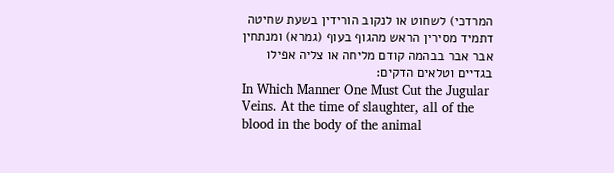המרדכי) לשחוט או לנקוב הורידין בשעת שחיטה דתמיד מסירין הראש מהגוף בעוף (גמרא) ומנתחין אבר אבר בבהמה קודם מליחה או צליה אפילו בגדיים וטלאים הדקים:
In Which Manner One Must Cut the Jugular Veins. At the time of slaughter, all of the blood in the body of the animal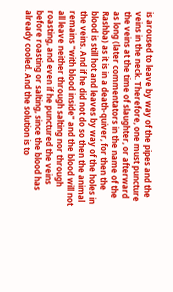is aroused to leave by way of the pipes and the veins in the neck. Therefore, one must puncture the veins at the time of slaughter, or afterward as long (later commentators in the name of the Rashba) as it is in a death-quiver, for then the blood is still hot and leaves by way of the holes in the veins. And if he did not do so then the animal remains "with blood inside" and the blood will not all leave neither through salting nor through roasting, and even if he punctured the veins before roasting or salting, since the blood has already cooled. And the solution is to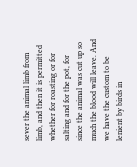sever the animal limb from limb, and then it is permitted whether for roasting or for salting and for the pot, for since the animal was cut up so much the blood will leave. And we have the custom to be lenient by birds in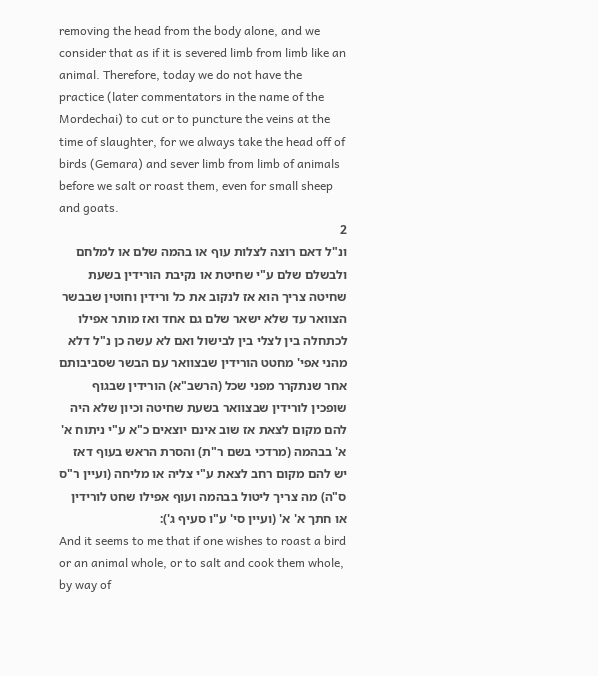removing the head from the body alone, and we consider that as if it is severed limb from limb like an animal. Therefore, today we do not have the practice (later commentators in the name of the Mordechai) to cut or to puncture the veins at the time of slaughter, for we always take the head off of birds (Gemara) and sever limb from limb of animals before we salt or roast them, even for small sheep and goats.
2
ונ"ל דאם רוצה לצלות עוף או בהמה שלם או למלחם ולבשלם שלם ע"י שחיטת או נקיבת הורידין בשעת שחיטה צריך הוא אז לנקוב את כל ורידין וחוטין שבבשר הצוואר עד שלא ישאר שלם גם אחד ואז מותר אפילו לכתחלה בין לצלי בין לבישול ואם לא עשה כן נ"ל דלא מהני אפי' מחטט הורידין שבצוואר עם הבשר שסביבותם אחר שנתקרר מפני שכל (הרשב"א) הורידין שבגוף שופכין לורידין שבצוואר בשעת שחיטה וכיון שלא היה להם מקום לצאת אז שוב אינם יוצאים כ"א ע"י ניתוח א' א' בבהמה (מרדכי בשם ר"ת) והסרת הראש בעוף דאז יש להם מקום רחב לצאת ע"י צליה או מליחה (ועיין ר"ס ס"ה) מה צריך ליטול בבהמה ועוף אפילו שחט לורידין או חתך א' א' (ועיין סי' ע"ו סעיף ג'):
And it seems to me that if one wishes to roast a bird or an animal whole, or to salt and cook them whole, by way of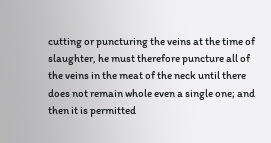cutting or puncturing the veins at the time of slaughter, he must therefore puncture all of the veins in the meat of the neck until there does not remain whole even a single one; and then it is permitted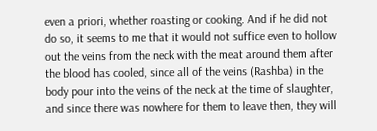even a priori, whether roasting or cooking. And if he did not do so, it seems to me that it would not suffice even to hollow out the veins from the neck with the meat around them after the blood has cooled, since all of the veins (Rashba) in the body pour into the veins of the neck at the time of slaughter, and since there was nowhere for them to leave then, they will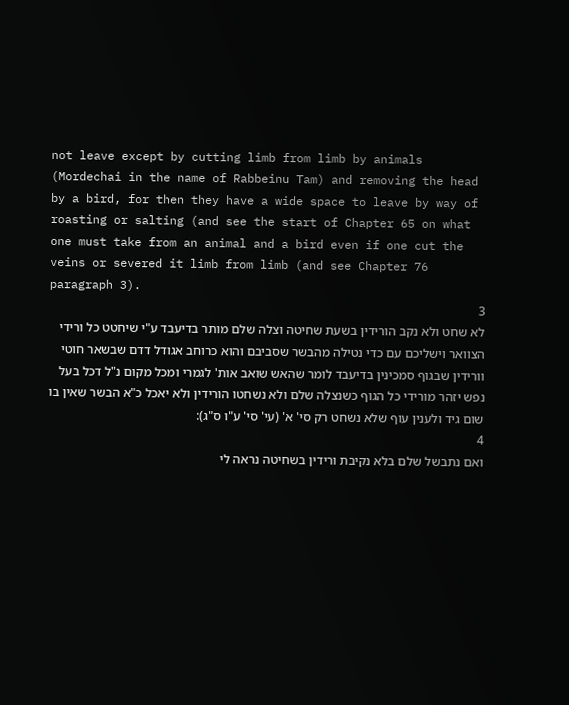not leave except by cutting limb from limb by animals (Mordechai in the name of Rabbeinu Tam) and removing the head by a bird, for then they have a wide space to leave by way of roasting or salting (and see the start of Chapter 65 on what one must take from an animal and a bird even if one cut the veins or severed it limb from limb (and see Chapter 76 paragraph 3).
3
לא שחט ולא נקב הורידין בשעת שחיטה וצלה שלם מותר בדיעבד ע"י שיחטט כל ורידי הצוואר וישליכם עם כדי נטילה מהבשר שסביבם והוא כרוחב אגודל דדם שבשאר חוטי וורידין שבגוף סמכינין בדיעבד לומר שהאש שואב אות' לגמרי ומכל מקום נ"ל דכל בעל נפש יזהר מורידי כל הגוף כשנצלה שלם ולא נשחטו הורידין ולא יאכל כ"א הבשר שאין בו שום גיד ולענין עוף שלא נשחט רק סי' א' (עי' סי' ע"ו ס"ג):
4
ואם נתבשל שלם בלא נקיבת ורידין בשחיטה נראה לי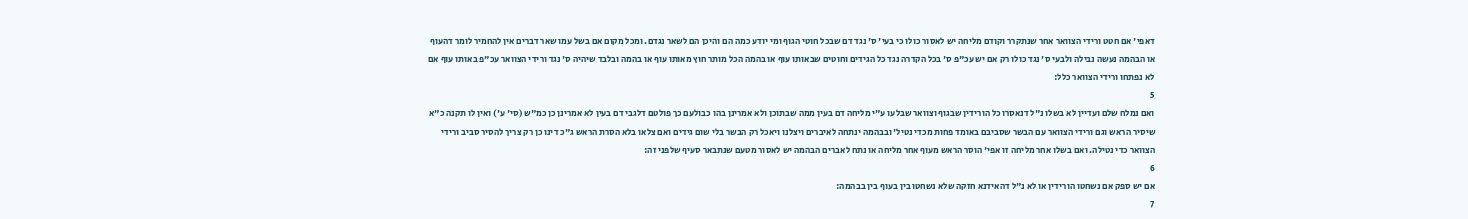דאפי' אם חטט ורידי הצוואר אחר שנתקרר וקודם מליחה יש לאסור כולו כי בעי' ס' נגד דם שבכל חוטי הגוף ומי יודע כמה הם והיכן הם לשאר נגדם. ומכל מקום אם בשל עמו שאר דברים אין להחמיר לומר דהעוף או הבהמה נעשה נבילה ולבעי ס' נגד כולו רק אם יש עכ"פ ס' בכל הקדרה נגד כל הגידים וחוטים שבאותו עוף או בהמה הכל מותר חוץ מאותו עוף או בהמה ובלבד שיהיה ס' נגד ורידי הצוואר עכ"פ באותו עוף אם לא נפתחו ורידי הצוואר כלל:
5
ואם נמלח שלם ועדיין לא בשלו נ"ל דנאסרו כל הורידין שבגוף וצוואר שבלעו ע"י מליחה דם בעין ממה שבתוכן ולא אמרינן בהו כבולעם כך פולטם דלגבי דם בעין לא אמרינן כן כמ"ש (סי' ע') ואין לו תקנה כ"א שיסיר הראש וגם ורידי הצוואר עם הבשר שסביבם באומד פחות מכדי נטיל' ובבהמה ינתחה לאיברים ויצלנו ויאכל רק הבשר בלי שום גידים ואם צלאו בלא הסרת הראש ג"כ דינו כן רק צריך להסיר סביב ורידי הצוואר כדי נטילה. ואם בשלו אחר מליחה זו אפי' הוסר הראש מעוף אחר מליחה או נתח לאברים הבהמה יש לאסור מטעם שנתבאר סעיף שלפני זה:
6
אם יש ספק אם נשחטו הורידין או לא נ"ל דהאידנא חזקה שלא נשחטו בין בעוף בין בבהמה:
7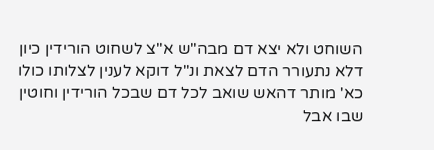השוחט ולא יצא דם מבה"ש א"צ לשחוט הורידין כיון דלא נתעורר הדם לצאת ונ"ל דוקא לענין לצלותו כולו כא' מותר דהאש שואב לכל דם שבכל הורידין וחוטין שבו אבל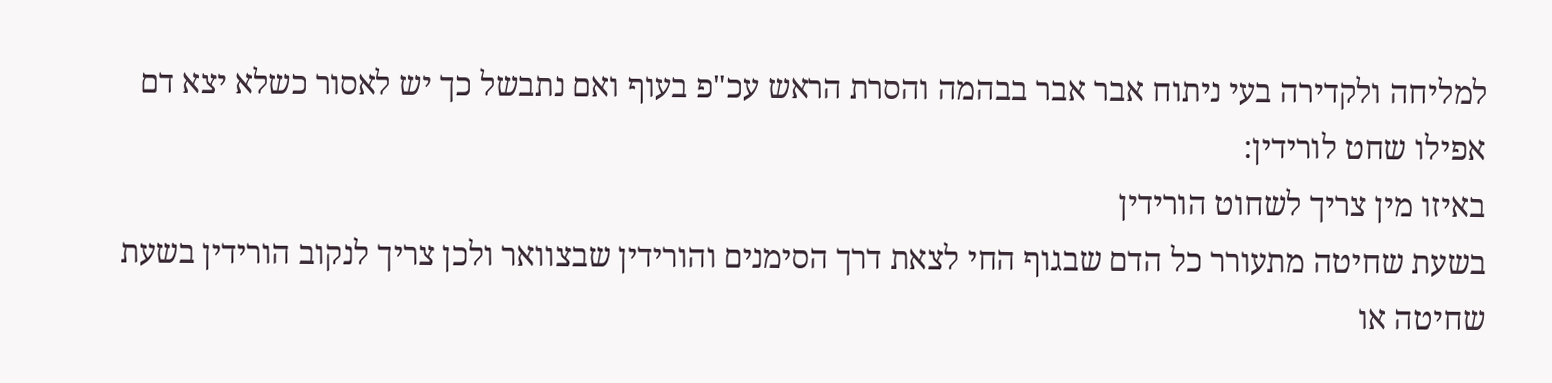למליחה ולקדירה בעי ניתוח אבר אבר בבהמה והסרת הראש עכ"פ בעוף ואם נתבשל כך יש לאסור כשלא יצא דם אפילו שחט לורידין:
באיזו מין צריך לשחוט הורידין
בשעת שחיטה מתעורר כל הדם שבגוף החי לצאת דרך הסימנים והורידין שבצוואר ולכן צריך לנקוב הורידין בשעת שחיטה או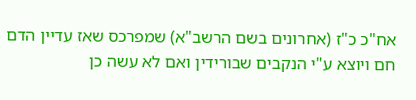אח"כ כ"ז (אחרונים בשם הרשב"א) שמפרכס שאז עדיין הדם חם ויוצא ע"י הנקבים שבורידין ואם לא עשה כן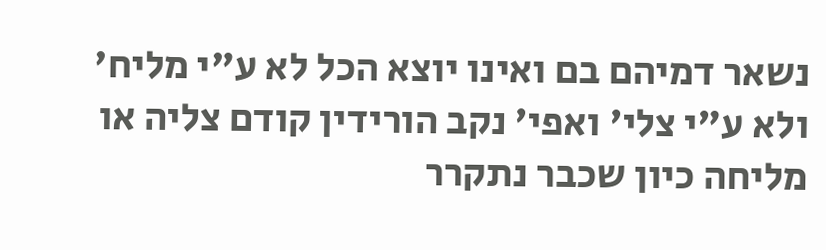נשאר דמיהם בם ואינו יוצא הכל לא ע"י מליח' ולא ע"י צלי' ואפי' נקב הורידין קודם צליה או מליחה כיון שכבר נתקרר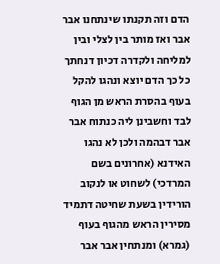הדם וזה תקנתו שינתחנו אבר אבר ואז מותר בין לצלי ובין למליחה ולקדרה דכיון דנחתך כל כך הדם יוצא ונהגו להקל בעוף בהסרת הראש מן הגוף לבד וחשבינן ליה כנתוח אבר אבר דבהמה ולכן לא נהגו האידנא (אחרונים בשם המרדכי) לשחוט או לנקוב הורידין בשעת שחיטה דתמיד מסירין הראש מהגוף בעוף (גמרא) ומנתחין אבר אבר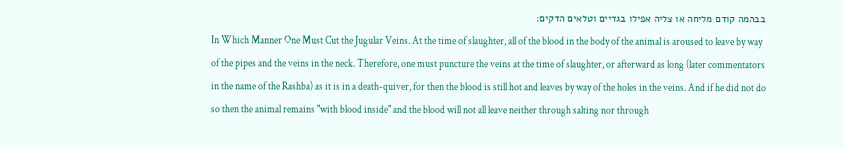בבהמה קודם מליחה או צליה אפילו בגדיים וטלאים הדקים:
In Which Manner One Must Cut the Jugular Veins. At the time of slaughter, all of the blood in the body of the animal is aroused to leave by way of the pipes and the veins in the neck. Therefore, one must puncture the veins at the time of slaughter, or afterward as long (later commentators in the name of the Rashba) as it is in a death-quiver, for then the blood is still hot and leaves by way of the holes in the veins. And if he did not do so then the animal remains "with blood inside" and the blood will not all leave neither through salting nor through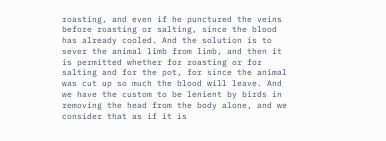roasting, and even if he punctured the veins before roasting or salting, since the blood has already cooled. And the solution is to sever the animal limb from limb, and then it is permitted whether for roasting or for salting and for the pot, for since the animal was cut up so much the blood will leave. And we have the custom to be lenient by birds in removing the head from the body alone, and we consider that as if it is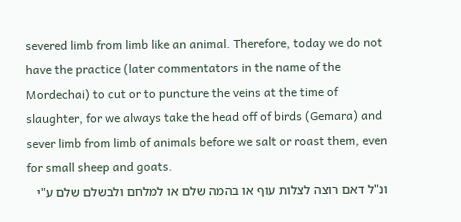severed limb from limb like an animal. Therefore, today we do not have the practice (later commentators in the name of the Mordechai) to cut or to puncture the veins at the time of slaughter, for we always take the head off of birds (Gemara) and sever limb from limb of animals before we salt or roast them, even for small sheep and goats.
ונ"ל דאם רוצה לצלות עוף או בהמה שלם או למלחם ולבשלם שלם ע"י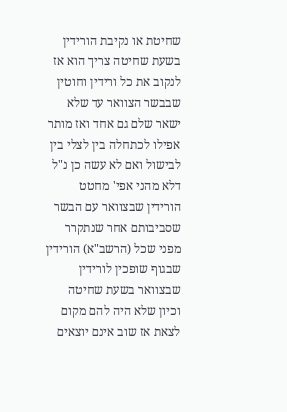שחיטת או נקיבת הורידין בשעת שחיטה צריך הוא אז לנקוב את כל ורידין וחוטין שבבשר הצוואר עד שלא ישאר שלם גם אחד ואז מותר אפילו לכתחלה בין לצלי בין לבישול ואם לא עשה כן נ"ל דלא מהני אפי' מחטט הורידין שבצוואר עם הבשר שסביבותם אחר שנתקרר מפני שכל (הרשב"א) הורידין שבגוף שופכין לורידין שבצוואר בשעת שחיטה וכיון שלא היה להם מקום לצאת אז שוב אינם יוצאים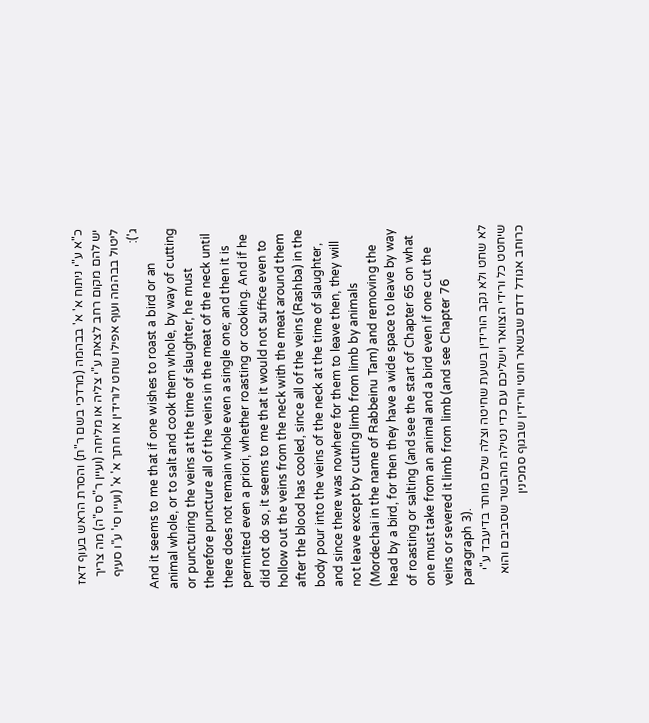כ"א ע"י ניתוח א' א' בבהמה (מרדכי בשם ר"ת) והסרת הראש בעוף דאז יש להם מקום רחב לצאת ע"י צליה או מליחה (ועיין ר"ס ס"ה) מה צריך ליטול בבהמה ועוף אפילו שחט לורידין או חתך א' א' (ועיין סי' ע"ו סעיף ג'):
And it seems to me that if one wishes to roast a bird or an animal whole, or to salt and cook them whole, by way of cutting or puncturing the veins at the time of slaughter, he must therefore puncture all of the veins in the meat of the neck until there does not remain whole even a single one; and then it is permitted even a priori, whether roasting or cooking. And if he did not do so, it seems to me that it would not suffice even to hollow out the veins from the neck with the meat around them after the blood has cooled, since all of the veins (Rashba) in the body pour into the veins of the neck at the time of slaughter, and since there was nowhere for them to leave then, they will not leave except by cutting limb from limb by animals (Mordechai in the name of Rabbeinu Tam) and removing the head by a bird, for then they have a wide space to leave by way of roasting or salting (and see the start of Chapter 65 on what one must take from an animal and a bird even if one cut the veins or severed it limb from limb (and see Chapter 76 paragraph 3).
לא שחט ולא נקב הורידין בשעת שחיטה וצלה שלם מותר בדיעבד ע"י שיחטט כל ורידי הצוואר וישליכם עם כדי נטילה מהבשר שסביבם והוא כרוחב אגודל דדם שבשאר חוטי וורידין שבגוף סמכינין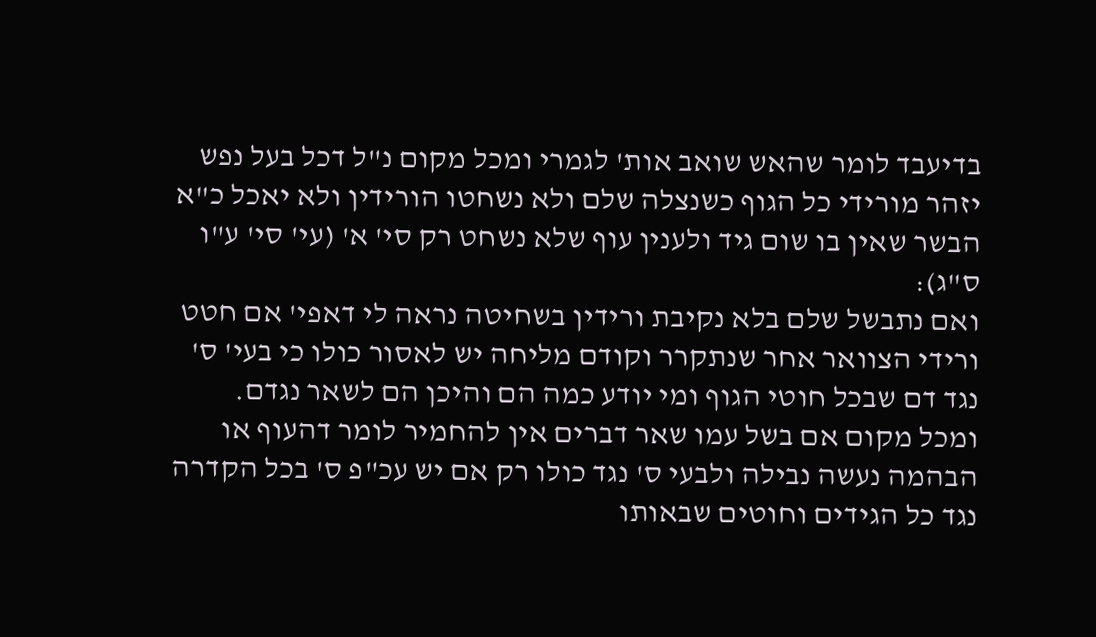בדיעבד לומר שהאש שואב אות' לגמרי ומכל מקום נ"ל דכל בעל נפש יזהר מורידי כל הגוף כשנצלה שלם ולא נשחטו הורידין ולא יאכל כ"א הבשר שאין בו שום גיד ולענין עוף שלא נשחט רק סי' א' (עי' סי' ע"ו ס"ג):
ואם נתבשל שלם בלא נקיבת ורידין בשחיטה נראה לי דאפי' אם חטט ורידי הצוואר אחר שנתקרר וקודם מליחה יש לאסור כולו כי בעי' ס' נגד דם שבכל חוטי הגוף ומי יודע כמה הם והיכן הם לשאר נגדם. ומכל מקום אם בשל עמו שאר דברים אין להחמיר לומר דהעוף או הבהמה נעשה נבילה ולבעי ס' נגד כולו רק אם יש עכ"פ ס' בכל הקדרה נגד כל הגידים וחוטים שבאותו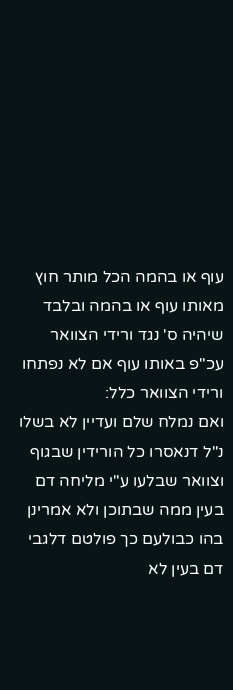עוף או בהמה הכל מותר חוץ מאותו עוף או בהמה ובלבד שיהיה ס' נגד ורידי הצוואר עכ"פ באותו עוף אם לא נפתחו ורידי הצוואר כלל:
ואם נמלח שלם ועדיין לא בשלו נ"ל דנאסרו כל הורידין שבגוף וצוואר שבלעו ע"י מליחה דם בעין ממה שבתוכן ולא אמרינן בהו כבולעם כך פולטם דלגבי דם בעין לא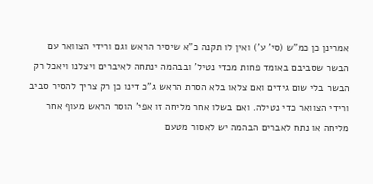אמרינן כן כמ"ש (סי' ע') ואין לו תקנה כ"א שיסיר הראש וגם ורידי הצוואר עם הבשר שסביבם באומד פחות מכדי נטיל' ובבהמה ינתחה לאיברים ויצלנו ויאכל רק הבשר בלי שום גידים ואם צלאו בלא הסרת הראש ג"כ דינו כן רק צריך להסיר סביב ורידי הצוואר כדי נטילה. ואם בשלו אחר מליחה זו אפי' הוסר הראש מעוף אחר מליחה או נתח לאברים הבהמה יש לאסור מטעם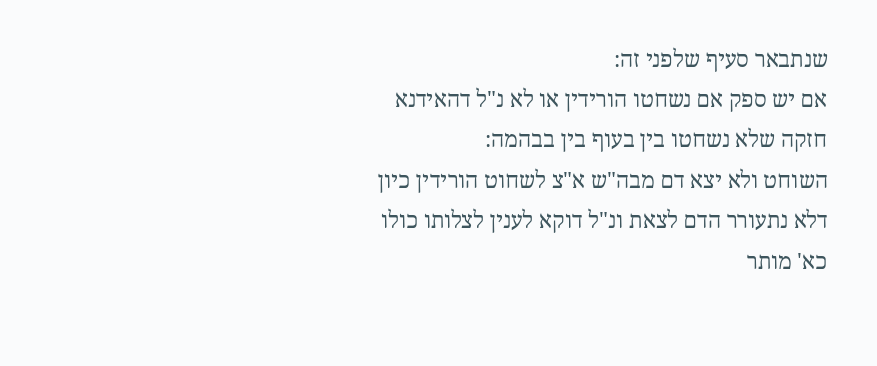שנתבאר סעיף שלפני זה:
אם יש ספק אם נשחטו הורידין או לא נ"ל דהאידנא חזקה שלא נשחטו בין בעוף בין בבהמה:
השוחט ולא יצא דם מבה"ש א"צ לשחוט הורידין כיון דלא נתעורר הדם לצאת ונ"ל דוקא לענין לצלותו כולו כא' מותר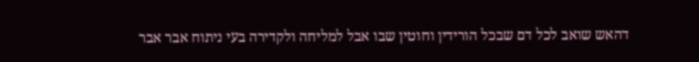דהאש שואב לכל דם שבכל הורידין וחוטין שבו אבל למליחה ולקדירה בעי ניתוח אבר אבר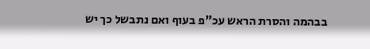בבהמה והסרת הראש עכ"פ בעוף ואם נתבשל כך יש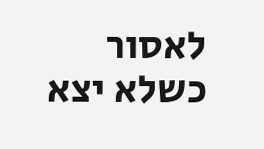לאסור כשלא יצא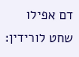דם אפילו שחט לורידין: